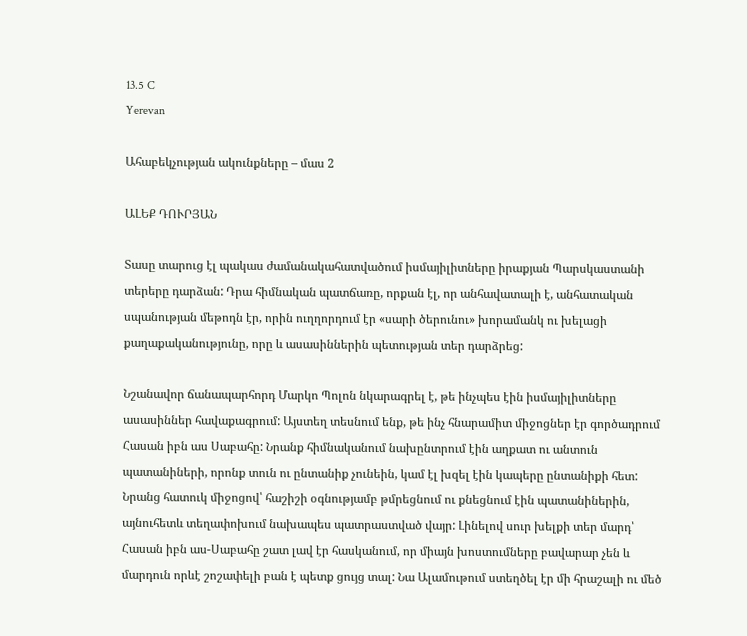13.5 C
Yerevan

Ահաբեկչության ակունքները – մաս 2

ԱԼԵՔ ԴՈՒՐՅԱՆ

Տասը տարուց էլ պակաս ժամանակահատվածում իսմայիլիտները իրաքյան Պարսկաստանի տերերը դարձան: Դրա հիմնական պատճառը, որքան էլ, որ անհավատալի է, անհատական սպանության մեթոդն էր, որին ուղղորդում էր «սարի ծերունու» խորամանկ ու խելացի քաղաքականությունը, որը և ասասիններին պետության տեր դարձրեց:

Նշանավոր ճանապարհորդ Մարկո Պոլոն նկարագրել է, թե ինչպես էին իսմայիլիտները ասասիններ հավաքագրում: Այստեղ տեսնում ենք, թե ինչ հնարամիտ միջոցներ էր գործադրում Հասան իբն աս Սաբահը: Նրանք հիմնականում նախընտրում էին աղքատ ու անտուն պատանիների, որոնք տուն ու ընտանիք չունեին, կամ էլ խզել էին կապերը ընտանիքի հետ: Նրանց հատուկ միջոցով՝ հաշիշի օգնությամբ թմրեցնում ու քնեցնում էին պատանիներին, այնուհետև տեղափոխում նախապես պատրաստված վայր: Լինելով սուր խելքի տեր մարդ՝ Հասան իբն աս-Սաբահը շատ լավ էր հասկանում, որ միայն խոստումները բավարար չեն և մարդուն որևէ շոշափելի բան է պետք ցույց տալ: Նա Ալամութում ստեղծել էր մի հրաշալի ու մեծ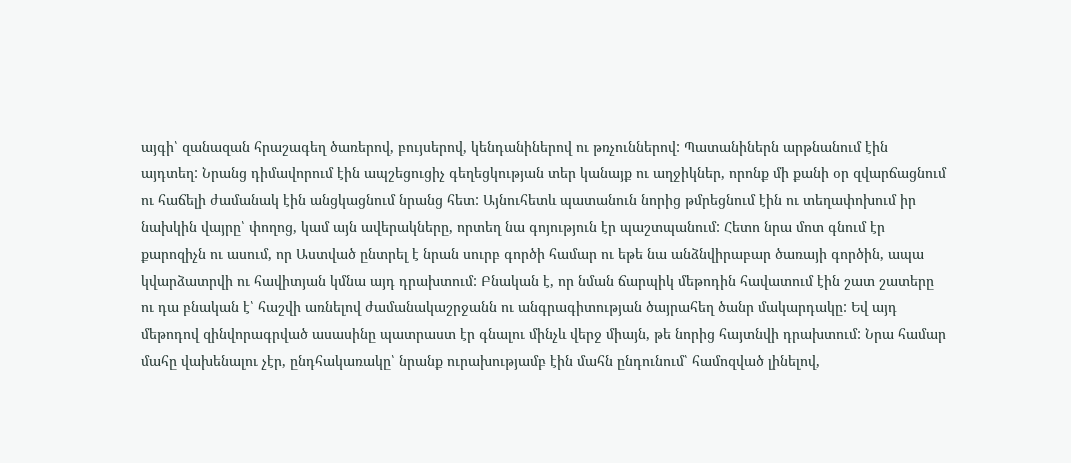այգի՝ զանազան հրաշագեղ ծառերով, բույսերով, կենդանիներով ու թռչուններով: Պատանիներն արթնանում էին այդտեղ: Նրանց դիմավորում էին ապշեցուցիչ գեղեցկության տեր կանայք ու աղջիկներ, որոնք մի քանի օր զվարճացնում ու հաճելի ժամանակ էին անցկացնում նրանց հետ: Այնուհետև պատանուն նորից թմրեցնում էին ու տեղափոխում իր նախկին վայրը՝ փողոց, կամ այն ավերակները, որտեղ նա գոյություն էր պաշտպանում: Հետո նրա մոտ գնում էր քարոզիչն ու ասում, որ Աստված ընտրել է նրան սուրբ գործի համար ու եթե նա անձնվիրաբար ծառայի գործին, ապա կվարձատրվի ու հավիտյան կմնա այդ դրախտում: Բնական է, որ նման ճարպիկ մեթոդին հավատում էին շատ շատերը ու դա բնական է՝ հաշվի առնելով ժամանակաշրջանն ու անգրագիտության ծայրահեղ ծանր մակարդակը: Եվ այդ մեթոդով զինվորագրված ասասինը պատրաստ էր գնալու մինչև վերջ միայն, թե նորից հայտնվի դրախտում: Նրա համար մահը վախենալու չէր, ընդհակառակը՝ նրանք ուրախությամբ էին մահն ընդունում՝ համոզված լինելով,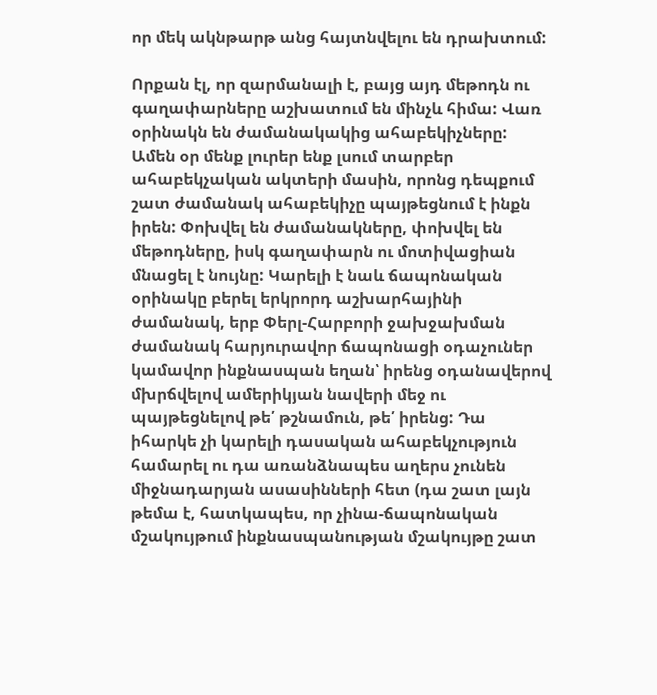որ մեկ ակնթարթ անց հայտնվելու են դրախտում:

Որքան էլ, որ զարմանալի է, բայց այդ մեթոդն ու գաղափարները աշխատում են մինչև հիմա: Վառ օրինակն են ժամանակակից ահաբեկիչները: Ամեն օր մենք լուրեր ենք լսում տարբեր ահաբեկչական ակտերի մասին, որոնց դեպքում շատ ժամանակ ահաբեկիչը պայթեցնում է ինքն իրեն: Փոխվել են ժամանակները, փոխվել են մեթոդները, իսկ գաղափարն ու մոտիվացիան մնացել է նույնը: Կարելի է նաև ճապոնական օրինակը բերել երկրորդ աշխարհայինի ժամանակ, երբ Փերլ-Հարբորի ջախջախման ժամանակ հարյուրավոր ճապոնացի օդաչուներ կամավոր ինքնասպան եղան՝ իրենց օդանավերով մխրճվելով ամերիկյան նավերի մեջ ու պայթեցնելով թե՛ թշնամուն, թե՛ իրենց: Դա իհարկե չի կարելի դասական ահաբեկչություն համարել ու դա առանձնապես աղերս չունեն միջնադարյան ասասինների հետ (դա շատ լայն թեմա է, հատկապես, որ չինա-ճապոնական մշակույթում ինքնասպանության մշակույթը շատ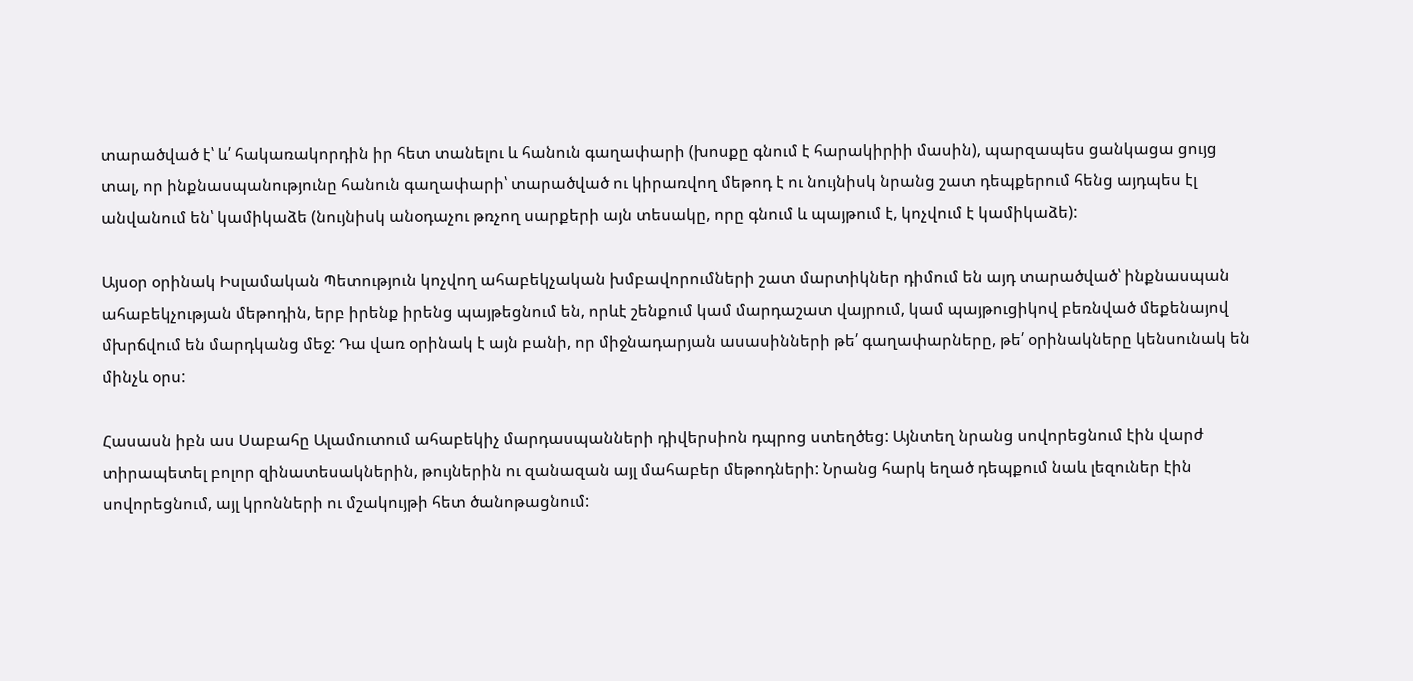տարածված է՝ և՛ հակառակորդին իր հետ տանելու և հանուն գաղափարի (խոսքը գնում է հարակիրիի մասին), պարզապես ցանկացա ցույց տալ, որ ինքնասպանությունը հանուն գաղափարի՝ տարածված ու կիրառվող մեթոդ է ու նույնիսկ նրանց շատ դեպքերում հենց այդպես էլ անվանում են՝ կամիկաձե (նույնիսկ անօդաչու թռչող սարքերի այն տեսակը, որը գնում և պայթում է, կոչվում է կամիկաձե):

Այսօր օրինակ Իսլամական Պետություն կոչվող ահաբեկչական խմբավորումների շատ մարտիկներ դիմում են այդ տարածված՝ ինքնասպան ահաբեկչության մեթոդին, երբ իրենք իրենց պայթեցնում են, որևէ շենքում կամ մարդաշատ վայրում, կամ պայթուցիկով բեռնված մեքենայով մխրճվում են մարդկանց մեջ: Դա վառ օրինակ է այն բանի, որ միջնադարյան ասասինների թե՛ գաղափարները, թե՛ օրինակները կենսունակ են մինչև օրս:

Հասասն իբն աս Սաբահը Ալամուտում ահաբեկիչ մարդասպանների դիվերսիոն դպրոց ստեղծեց: Այնտեղ նրանց սովորեցնում էին վարժ տիրապետել բոլոր զինատեսակներին, թույներին ու զանազան այլ մահաբեր մեթոդների: Նրանց հարկ եղած դեպքում նաև լեզուներ էին սովորեցնում, այլ կրոնների ու մշակույթի հետ ծանոթացնում: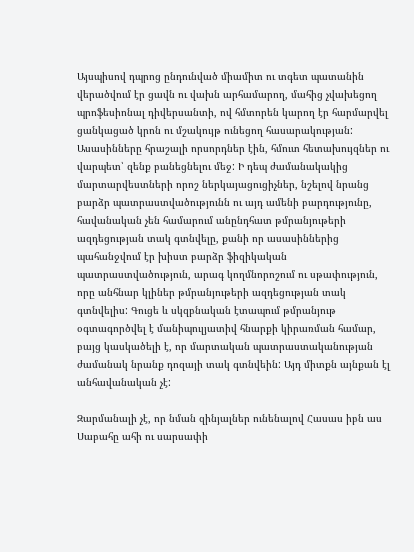Այսպիսով դպրոց ընդունված միամիտ ու տգետ պատանին վերածվում էր ցավն ու վախն արհամարող, մահից չվախեցող պրոֆեսիոնալ դիվերսանտի, ով հմտորեն կարող էր հարմարվել ցանկացած կրոն ու մշակույթ ունեցող հասարակության: Ասասինները հրաշալի որսորդներ էին, հմուտ հետախույզներ ու վարպետ՝ զենք բանեցնելու մեջ: Ի դեպ ժամանակակից մարտարվեստների որոշ ներկայացուցիչներ, նշելով նրանց բարձր պատրաստվածությունն ու այդ ամենի բարդությունը, հավանական չեն համարում անընդհատ թմրանյութերի ազդեցության տակ գտնվելը, քանի որ ասասիններից պահանջվում էր խիստ բարձր ֆիզիկական պատրաստվածություն, արագ կողմնորոշում ու սթափություն, որը անհնար կլիներ թմրանյութերի ազդեցության տակ գտնվելիս: Գուցե և սկզբնական էտապում թմրանյութ օգտագործվել է մանիպուլյատիվ հնարքի կիրառման համար, բայց կասկածելի է, որ մարտական պատրաստականության ժամանակ նրանք դոզայի տակ գտնվեին: Այդ միտքն այնքան էլ անհավանական չէ:

Զարմանալի չէ, որ նման զինյալներ ունենալով Հասաս իբն աս Սաբահը ահի ու սարսափի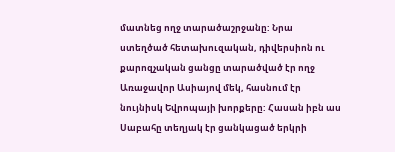մատնեց ողջ տարածաշրջանը: Նրա ստեղծած հետախուզական, դիվերսիոն ու քարոզչական ցանցը տարածված էր ողջ Առաջավոր Ասիայով մեկ, հասնում էր նույնիսկ Եվրոպայի խորքերը: Հասան իբն աս Սաբահը տեղյակ էր ցանկացած երկրի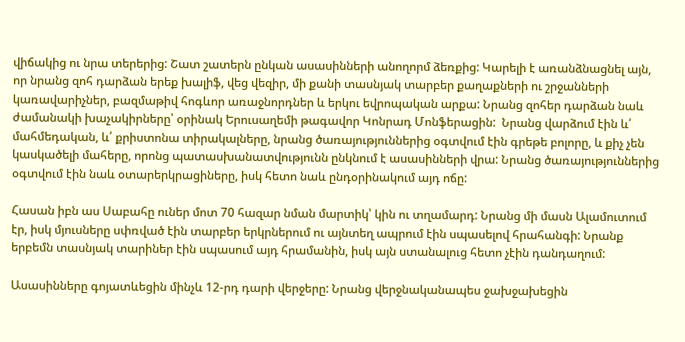վիճակից ու նրա տերերից: Շատ շատերն ընկան ասասինների անողորմ ձեռքից: Կարելի է առանձնացնել այն, որ նրանց զոհ դարձան երեք խալիֆ, վեց վեզիր, մի քանի տասնյակ տարբեր քաղաքների ու շրջանների կառավարիչներ, բազմաթիվ հոգևոր առաջնորդներ և երկու եվրոպական արքա: Նրանց զոհեր դարձան նաև ժամանակի խաչակիրները՝ օրինակ Երուսաղեմի թագավոր Կոնրադ Մոնֆերացին:  Նրանց վարձում էին և՛ մահմեդական, և՛ քրիստոնա տիրակալները, նրանց ծառայություններից օգտվում էին գրեթե բոլորը, և քիչ չեն կասկածելի մահերը, որոնց պատասխանատվությունն ընկնում է ասասինների վրա: Նրանց ծառայություններից օգտվում էին նաև օտարերկրացիները, իսկ հետո նաև ընդօրինակում այդ ոճը:

Հասան իբն աս Սաբահը ուներ մոտ 70 հազար նման մարտիկ՝ կին ու տղամարդ: Նրանց մի մասն Ալամուտում էր, իսկ մյուսները սփռված էին տարբեր երկրներում ու այնտեղ ապրում էին սպասելով հրահանգի: Նրանք երբեմն տասնյակ տարիներ էին սպասում այդ հրամանին, իսկ այն ստանալուց հետո չէին դանդաղում:

Ասասինները գոյատևեցին մինչև 12-րդ դարի վերջերը: Նրանց վերջնականապես ջախջախեցին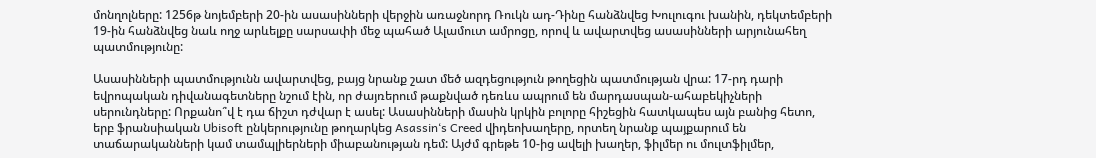մոնղոլները: 1256թ նոյեմբերի 20-ին ասասինների վերջին առաջնորդ Ռուկն ադ-Դինը հանձնվեց Խուլուգու խանին, դեկտեմբերի 19-ին հանձնվեց նաև ողջ արևելքը սարսափի մեջ պահած Ալամուտ ամրոցը, որով և ավարտվեց ասասինների արյունահեղ պատմությունը:

Ասասինների պատմությունն ավարտվեց, բայց նրանք շատ մեծ ազդեցություն թողեցին պատմության վրա: 17-րդ դարի եվրոպական դիվանագետները նշում էին, որ ժայռերում թաքնված դեռևս ապրում են մարդասպան-ահաբեկիչների սերունդները: Որքանո՞վ է դա ճիշտ դժվար է ասել: Ասասինների մասին կրկին բոլորը հիշեցին հատկապես այն բանից հետո, երբ ֆրանսիական Ubisoft ընկերությունը թողարկեց Asassin‘s Creed վիդեոխաղերը, որտեղ նրանք պայքարում են տաճարականների կամ տամպլիերների միաբանության դեմ: Այժմ գրեթե 10-ից ավելի խաղեր, ֆիլմեր ու մուլտֆիլմեր,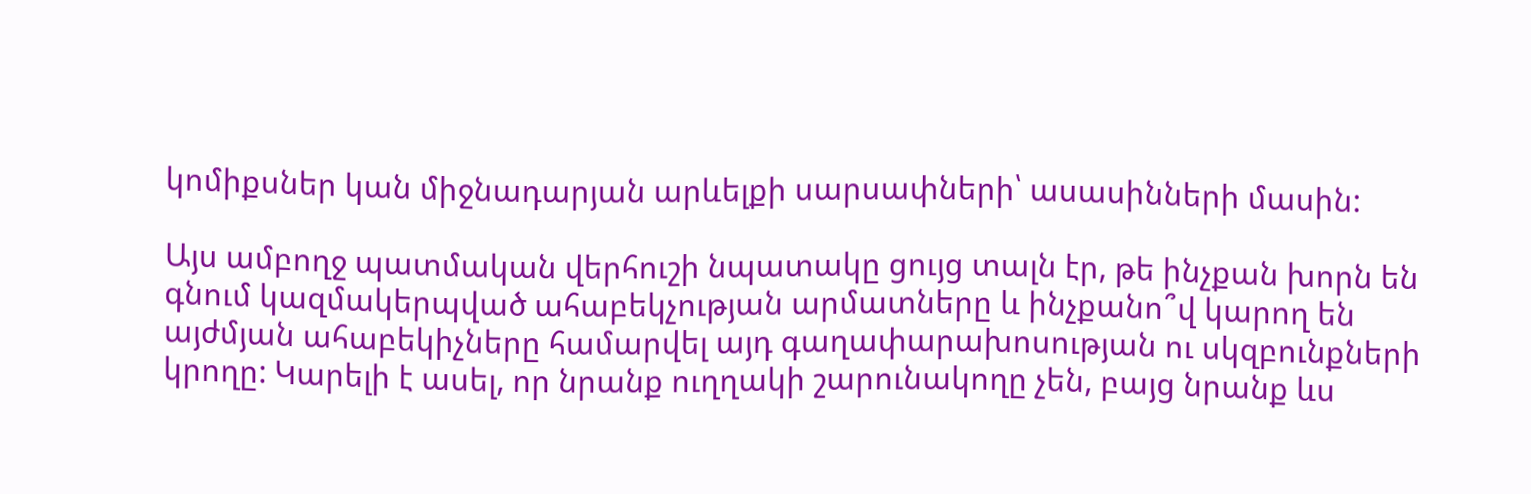կոմիքսներ կան միջնադարյան արևելքի սարսափների՝ ասասինների մասին:

Այս ամբողջ պատմական վերհուշի նպատակը ցույց տալն էր, թե ինչքան խորն են գնում կազմակերպված ահաբեկչության արմատները և ինչքանո՞վ կարող են այժմյան ահաբեկիչները համարվել այդ գաղափարախոսության ու սկզբունքների կրողը: Կարելի է ասել, որ նրանք ուղղակի շարունակողը չեն, բայց նրանք ևս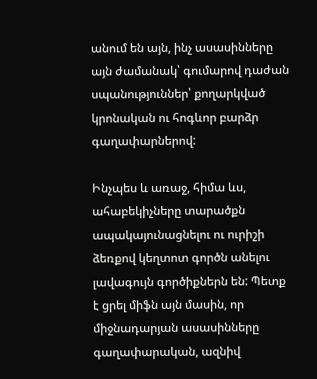անում են այն, ինչ ասասինները այն ժամանակ՝ գումարով դաժան սպանություններ՝ քողարկված կրոնական ու հոգևոր բարձր գաղափարներով:

Ինչպես և առաջ, հիմա ևս, ահաբեկիչները տարածքն ապակայունացնելու ու ուրիշի ձեռքով կեղտոտ գործն անելու լավագույն գործիքներն են: Պետք է ցրել միֆն այն մասին, որ միջնադարյան ասասինները գաղափարական, ազնիվ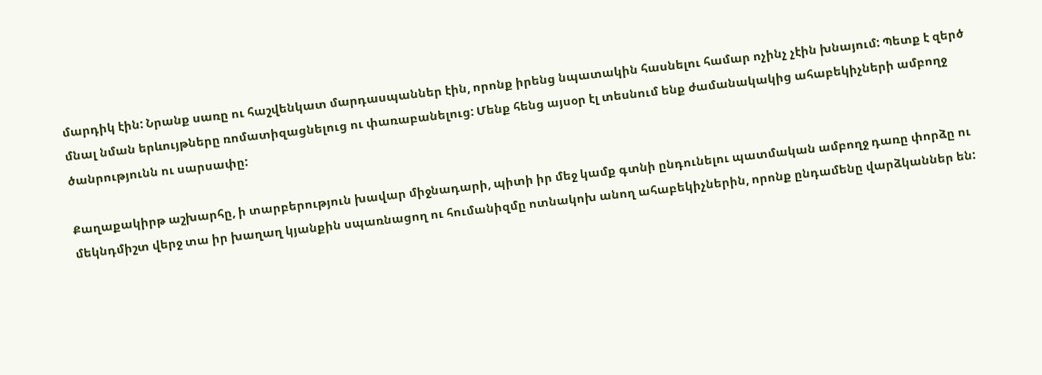մարդիկ էին: Նրանք սառը ու հաշվենկատ մարդասպաններ էին, որոնք իրենց նպատակին հասնելու համար ոչինչ չէին խնայում: Պետք է զերծ մնալ նման երևույթները ռոմատիզացնելուց ու փառաբանելուց: Մենք հենց այսօր էլ տեսնում ենք ժամանակակից ահաբեկիչների ամբողջ ծանրությունն ու սարսափը:

Քաղաքակիրթ աշխարհը, ի տարբերություն խավար միջնադարի, պիտի իր մեջ կամք գտնի ընդունելու պատմական ամբողջ դառը փորձը ու մեկնդմիշտ վերջ տա իր խաղաղ կյանքին սպառնացող ու հումանիզմը ոտնակոխ անող ահաբեկիչներին, որոնք ընդամենը վարձկաններ են: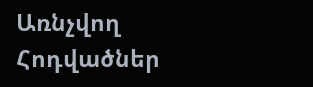Առնչվող Հոդվածներ